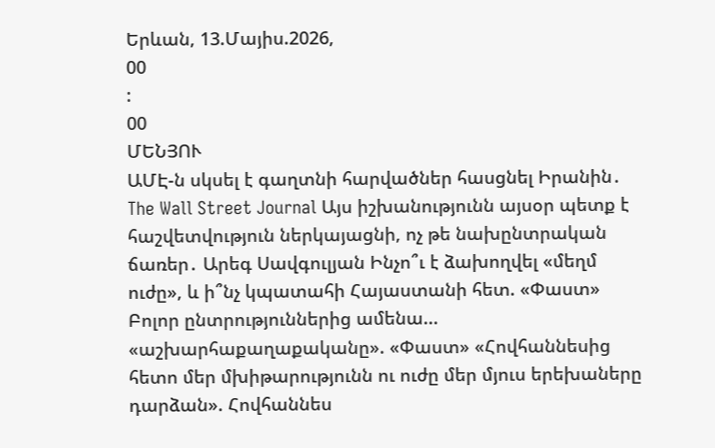Երևան, 13.Մայիս.2026,
00
:
00
ՄԵՆՅՈՒ
ԱՄԷ-ն սկսել է գաղտնի հարվածներ հասցնել Իրանին․ The Wall Street Journal Այս իշխանությունն այսօր պետք է հաշվետվություն ներկայացնի, ոչ թե նախընտրական ճառեր․ Արեգ Սավգուլյան Ինչո՞ւ է ձախողվել «մեղմ ուժը», և ի՞նչ կպատահի Հայաստանի հետ. «Փաստ» Բոլոր ընտրություններից ամենա... «աշխարհաքաղաքականը». «Փաստ» «Հովհաննեսից հետո մեր մխիթարությունն ու ուժը մեր մյուս երեխաները դարձան». Հովհաննես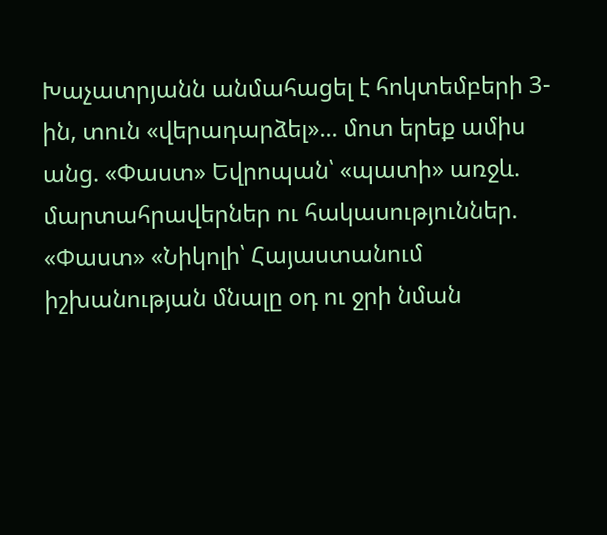Խաչատրյանն անմահացել է հոկտեմբերի 3-ին, տուն «վերադարձել»... մոտ երեք ամիս անց. «Փաստ» Եվրոպան՝ «պատի» առջև. մարտահրավերներ ու հակասություններ. «Փաստ» «Նիկոլի՝ Հայաստանում իշխանության մնալը օդ ու ջրի նման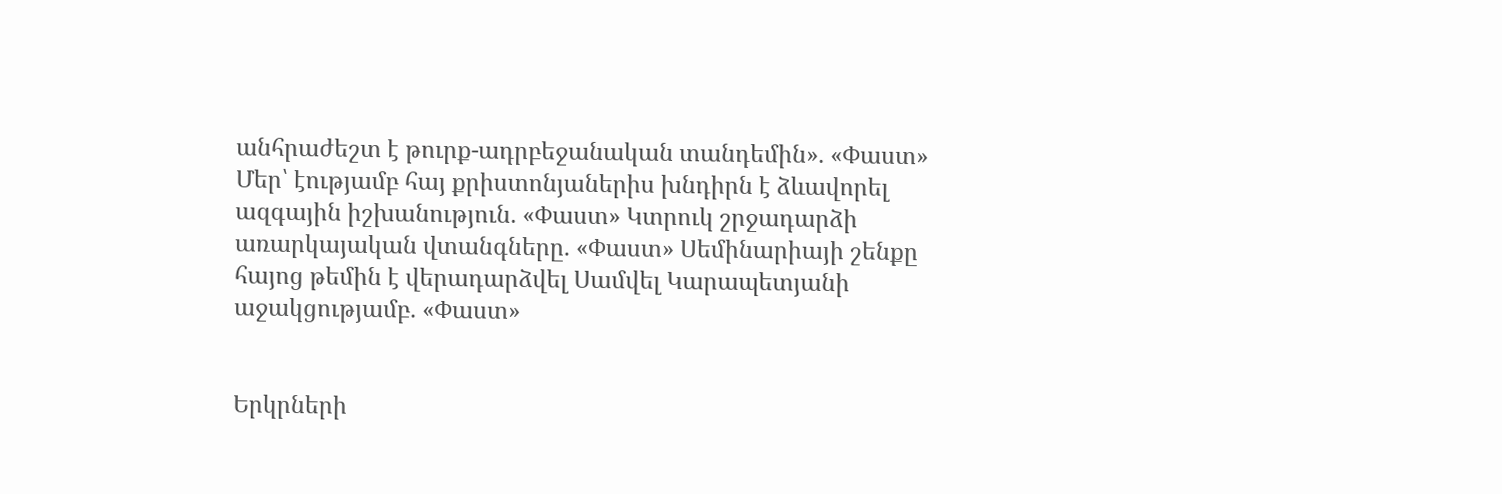անհրաժեշտ է թուրք-ադրբեջանական տանդեմին». «Փաստ» Մեր՝ էությամբ հայ քրիստոնյաներիս խնդիրն է ձևավորել ազգային իշխանություն. «Փաստ» Կտրուկ շրջադարձի առարկայական վտանգները. «Փաստ» Սեմինարիայի շենքը հայոց թեմին է վերադարձվել Սամվել Կարապետյանի աջակցությամբ. «Փաստ»


Երկրների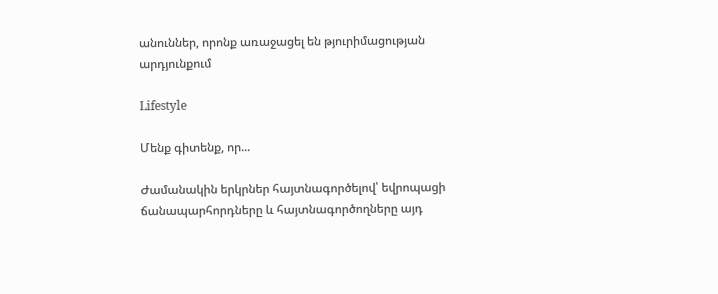անուններ, որոնք առաջացել են թյուրիմացության արդյունքում

Lifestyle

Մենք գիտենք, որ...

Ժամանակին երկրներ հայտնագործելով՝ եվրոպացի ճանապարհորդները և հայտնագործողները այդ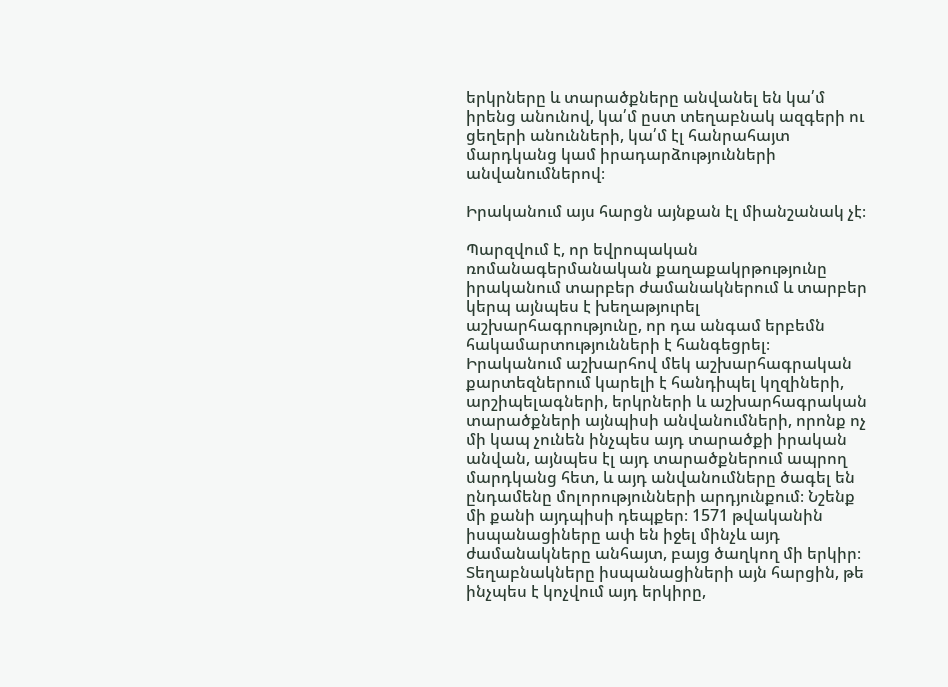երկրները և տարածքները անվանել են կա՛մ իրենց անունով, կա՛մ ըստ տեղաբնակ ազգերի ու ցեղերի անունների, կա՛մ էլ հանրահայտ մարդկանց կամ իրադարձությունների անվանումներով։

Իրականում այս հարցն այնքան էլ միանշանակ չէ։

Պարզվում է, որ եվրոպական ռոմանագերմանական քաղաքակրթությունը իրականում տարբեր ժամանակներում և տարբեր կերպ այնպես է խեղաթյուրել աշխարհագրությունը, որ դա անգամ երբեմն հակամարտությունների է հանգեցրել։ Իրականում աշխարհով մեկ աշխարհագրական քարտեզներում կարելի է հանդիպել կղզիների, արշիպելագների, երկրների և աշխարհագրական տարածքների այնպիսի անվանումների, որոնք ոչ մի կապ չունեն ինչպես այդ տարածքի իրական անվան, այնպես էլ այդ տարածքներում ապրող մարդկանց հետ, և այդ անվանումները ծագել են ընդամենը մոլորությունների արդյունքում։ Նշենք մի քանի այդպիսի դեպքեր։ 1571 թվականին իսպանացիները ափ են իջել մինչև այդ ժամանակները անհայտ, բայց ծաղկող մի երկիր։ Տեղաբնակները իսպանացիների այն հարցին, թե ինչպես է կոչվում այդ երկիրը,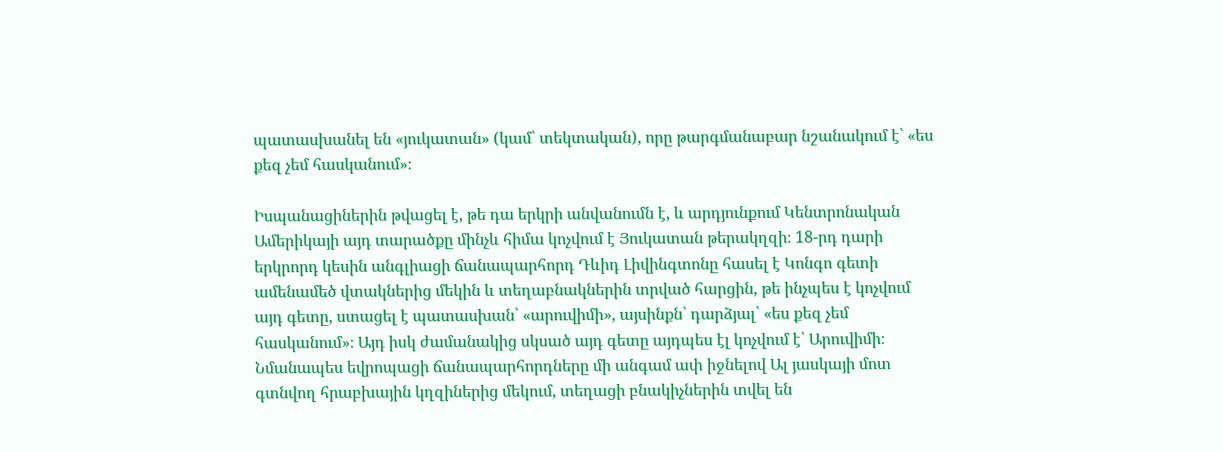պատասխանել են «յուկատան» (կամ՝ տեկտական), որը թարգմանաբար նշանակում է՝ «ես քեզ չեմ հասկանում»։

Իսպանացիներին թվացել է, թե դա երկրի անվանումն է, և արդյունքում Կենտրոնական Ամերիկայի այդ տարածքը մինչև հիմա կոչվում է Յուկատան թերակղզի։ 18-րդ դարի երկրորդ կեսին անգլիացի ճանապարհորդ Դևիդ Լիվինգտոնը հասել է Կոնգո գետի ամենամեծ վտակներից մեկին և տեղաբնակներին տրված հարցին, թե ինչպես է կոչվում այդ գետը, ստացել է պատասխան՝ «արուվիմի», այսինքն՝ դարձյալ՝ «ես քեզ չեմ հասկանում»։ Այդ իսկ ժամանակից սկսած այդ գետը այդպես էլ կոչվում է՝ Արուվիմի։ Նմանապես եվրոպացի ճանապարհորդները մի անգամ ափ իջնելով Ալ յասկայի մոտ գտնվող հրաբխային կղզիներից մեկում, տեղացի բնակիչներին տվել են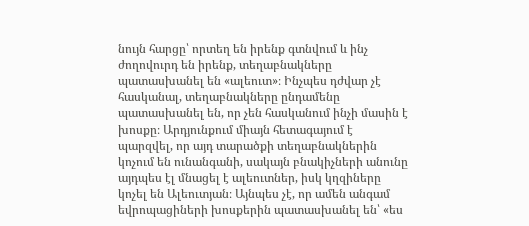նույն հարցը՝ որտեղ են իրենք գտնվում և ինչ ժողովուրդ են իրենք, տեղաբնակները պատասխանել են «ալեուտ»։ Ինչպես դժվար չէ հասկանալ, տեղաբնակները ընդամենը պատասխանել են, որ չեն հասկանում ինչի մասին է խոսքը։ Արդյունքում միայն հետագայում է պարզվել, որ այդ տարածքի տեղաբնակներին կոչում են ունանգանի, սակայն բնակիչների անունը այդպես էլ մնացել է ալեուտներ, իսկ կղզիները կոչել են Ալեուտյան։ Այնպես չէ, որ ամեն անգամ եվրոպացիների խոսքերին պատասխանել են՝ «ես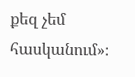քեզ չեմ հասկանում»։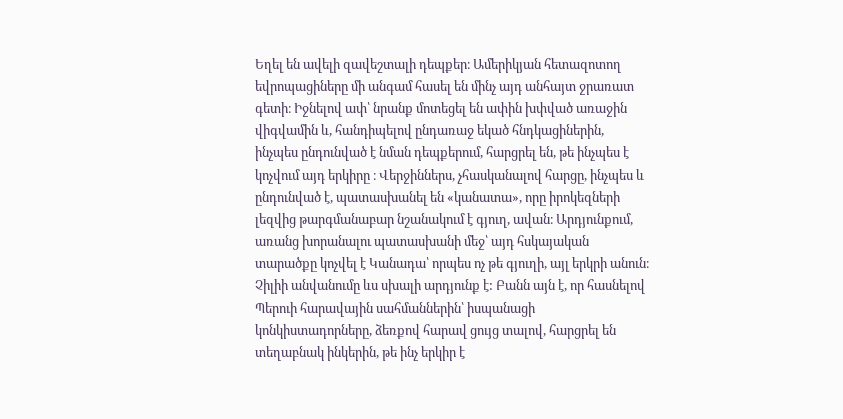Եղել են ավելի զավեշտալի դեպքեր։ Ամերիկյան հետազոտող եվրոպացիները մի անգամ հասել են մինչ այդ անհայտ ջրառատ գետի։ Իջնելով ափ՝ նրանք մոտեցել են ափին խփված առաջին վիգվամին և, հանդիպելով ընդառաջ եկած հնդկացիներին, ինչպես ընդունված է նման դեպքերում, հարցրել են, թե ինչպես է կոչվում այդ երկիրը ։ Վերջիններս, չհասկանալով հարցը, ինչպես և ընդունված է, պատասխանել են «կանատա», որը իրոկեզների լեզվից թարգմանաբար նշանակում է գյուղ, ավան։ Արդյունքում, առանց խորանալու պատասխանի մեջ՝ այդ հսկայական տարածքը կոչվել է Կանադա՝ որպես ոչ թե գյուղի, այլ երկրի անուն։ Չիլիի անվանումը ևս սխալի արդյունք է: Բանն այն է, որ հասնելով Պերուի հարավային սահմաններին՝ իսպանացի կոնկիստադորները, ձեռքով հարավ ցույց տալով, հարցրել են տեղաբնակ ինկերին, թե ինչ երկիր է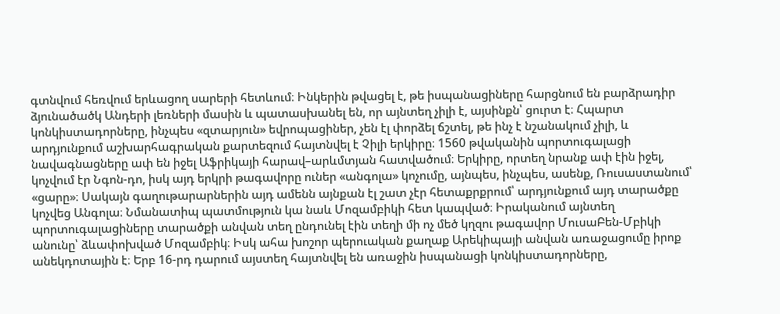գտնվում հեռվում երևացող սարերի հետևում։ Ինկերին թվացել է, թե իսպանացիները հարցնում են բարձրադիր ձյունածածկ Անդերի լեռների մասին և պատասխանել են, որ այնտեղ չիլի է, այսինքն՝ ցուրտ է։ Հպարտ կոնկիստադորները, ինչպես «զտարյուն» եվրոպացիներ, չեն էլ փորձել ճշտել, թե ինչ է նշանակում չիլի, և արդյունքում աշխարհագրական քարտեզում հայտնվել է Չիլի երկիրը։ 1560 թվականին պորտուգալացի նավագնացները ափ են իջել Աֆրիկայի հարավ–արևմտյան հատվածում։ Երկիրը, որտեղ նրանք ափ էին իջել, կոչվում էր Նգոն-դո, իսկ այդ երկրի թագավորը ուներ «անգոլա» կոչումը, այնպես, ինչպես, ասենք, Ռուսաստանում՝ «ցարը»։ Սակայն գաղութարարներին այդ ամենն այնքան էլ շատ չէր հետաքրքրում՝ արդյունքում այդ տարածքը կոչվեց Անգոլա։ Նմանատիպ պատմություն կա նաև Մոզամբիկի հետ կապված։ Իրականում այնտեղ պորտուգալացիները տարածքի անվան տեղ ընդունել էին տեղի մի ոչ մեծ կղզու թագավոր ՄուսաԲեն-Մբիկի անունը՝ ձևափոխված Մոզամբիկ։ Իսկ ահա խոշոր պերուական քաղաք Արեկիպայի անվան առաջացումը իրոք անեկդոտային է։ Երբ 16-րդ դարում այստեղ հայտնվել են առաջին իսպանացի կոնկիստադորները,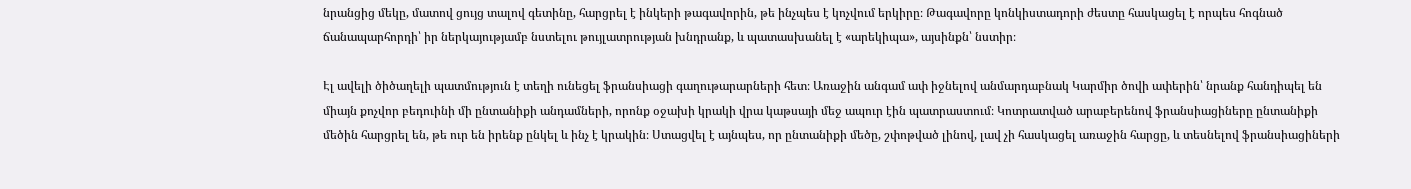նրանցից մեկը, մատով ցույց տալով գետինը, հարցրել է ինկերի թագավորին, թե ինչպես է կոչվում երկիրը։ Թագավորը կոնկիստադորի ժեստը հասկացել է որպես հոգնած ճանապարհորդի՝ իր ներկայությամբ նստելու թույլատրության խնդրանք, և պատասխանել է «արեկիպա», այսինքն՝ նստիր։

Էլ ավելի ծիծաղելի պատմություն է տեղի ունեցել ֆրանսիացի գաղութարարների հետ։ Առաջին անգամ ափ իջնելով անմարդաբնակ Կարմիր ծովի ափերին՝ նրանք հանդիպել են միայն քոչվոր բեդուինի մի ընտանիքի անդամների, որոնք օջախի կրակի վրա կաթսայի մեջ ապուր էին պատրաստում։ Կոտրատված արաբերենով ֆրանսիացիները ընտանիքի մեծին հարցրել են, թե ուր են իրենք ընկել և ինչ է կրակին։ Ստացվել է այնպես, որ ընտանիքի մեծը, շփոթված լինով, լավ չի հասկացել առաջին հարցը, և տեսնելով ֆրանսիացիների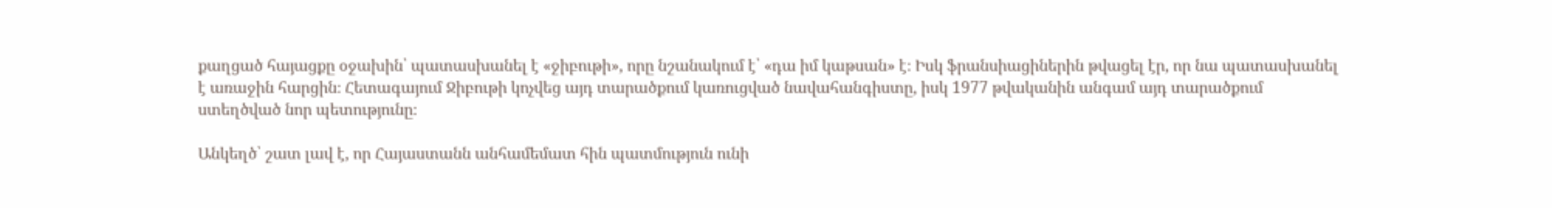քաղցած հայացքը օջախին՝ պատասխանել է «ջիբութի», որը նշանակում է՝ «դա իմ կաթսան» է։ Իսկ ֆրանսիացիներին թվացել էր, որ նա պատասխանել է առաջին հարցին։ Հետագայում Ջիբութի կոչվեց այդ տարածքում կառուցված նավահանգիստը, իսկ 1977 թվականին անգամ այդ տարածքում ստեղծված նոր պետությունը։

Անկեղծ՝ շատ լավ է, որ Հայաստանն անհամեմատ հին պատմություն ունի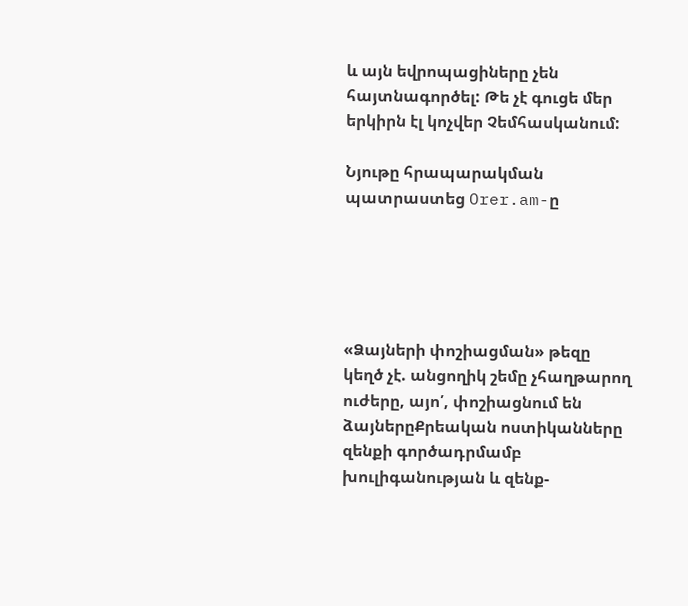և այն եվրոպացիները չեն հայտնագործել: Թե չէ գուցե մեր երկիրն էլ կոչվեր Չեմհասկանում:

Նյութը հրապարակման պատրաստեց Orer.am-ը





«Ձայների փոշիացման» թեզը կեղծ չէ. անցողիկ շեմը չհաղթարող ուժերը, այո՛, փոշիացնում են ձայներըՔրեական ոստիկանները զենքի գործադրմամբ խուլիգանության և զենք-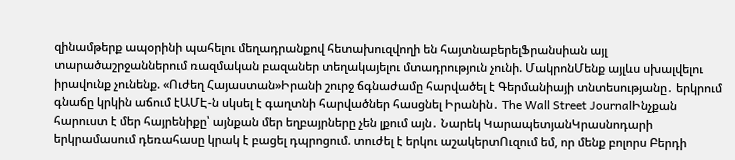զինամթերք ապօրինի պահելու մեղադրանքով հետախուզվողի են հայտնաբերելՖրանսիան այլ տարածաշրջաններում ռազմական բազաներ տեղակայելու մտադրություն չունի. ՄակրոնՄենք այլևս սխալվելու իրավունք չունենք. «Ուժեղ Հայաստան»Իրանի շուրջ ճգնաժամը հարվածել է Գերմանիայի տնտեսությանը․ երկրում գնաճը կրկին աճում էԱՄԷ-ն սկսել է գաղտնի հարվածներ հասցնել Իրանին․ The Wall Street JournalԻնչքան հարուստ է մեր հայրենիքը՝ այնքան մեր եղբայրները չեն լքում այն․ Նարեկ ԿարապետյանԿրասնոդարի երկրամասում դեռահասը կրակ է բացել դպրոցում. տուժել է երկու աշակերտՈւզում եմ, որ մենք բոլորս Բերդի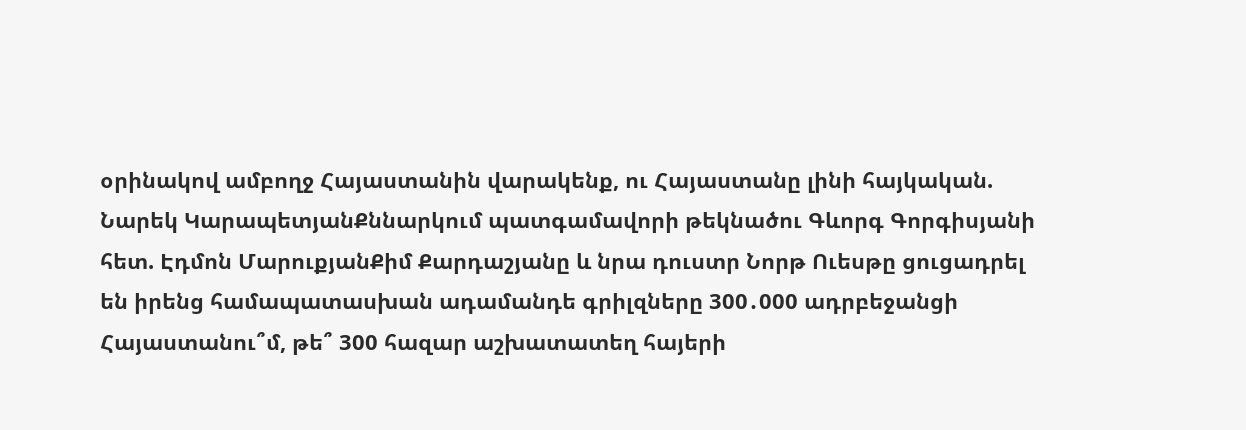օրինակով ամբողջ Հայաստանին վարակենք, ու Հայաստանը լինի հայկական. Նարեկ ԿարապետյանՔննարկում պատգամավորի թեկնածու Գևորգ Գորգիսյանի հետ. Էդմոն ՄարուքյանՔիմ Քարդաշյանը և նրա դուստր Նորթ Ուեսթը ցուցադրել են իրենց համապատասխան ադամանդե գրիլզները 300․000 ադրբեջանցի Հայաստանու՞մ, թե՞ 300 հազար աշխատատեղ հայերի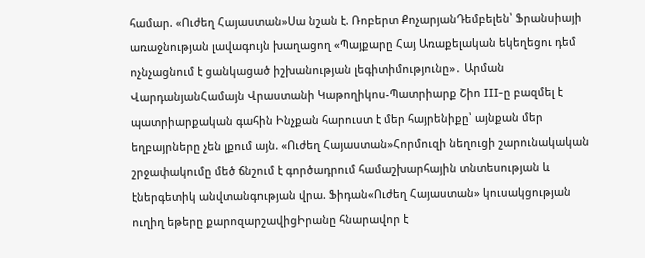համար. «Ուժեղ Հայաստան»Սա նշան է. Ռոբերտ ՔոչարյանԴեմբելեն՝ Ֆրանսիայի առաջնության լավագույն խաղացող «Պայքարը Հայ Առաքելական եկեղեցու դեմ ոչնչացնում է ցանկացած իշխանության լեգիտիմությունը»․ Արման ՎարդանյանՀամայն Վրաստանի Կաթողիկոս-Պատրիարք Շիո III-ը բազմել է պատրիարքական գահին Ինչքան հարուստ է մեր հայրենիքը՝ այնքան մեր եղբայրները չեն լքում այն. «Ուժեղ Հայաստան»Հորմուզի նեղուցի շարունակական շրջափակումը մեծ ճնշում է գործադրում համաշխարհային տնտեսության և էներգետիկ անվտանգnւթյան վրա. Ֆիդան«Ուժեղ Հայաստան» կուսակցության ուղիղ եթերը քարոզարշավիցԻրանը հնարավոր է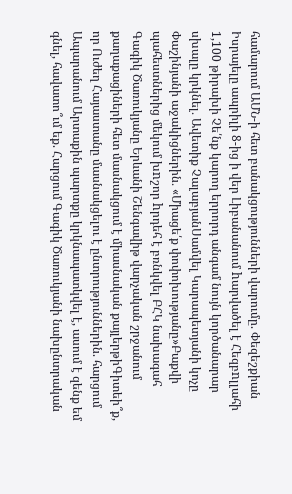համարում ԱՄՆ-ի հետ բանակցությունների վարումը. Փեզեշքիան Իսրայելը ապրիլի 8-ից ի վեր Լիբանանում hարվածել է Հեզբnլլահի 1,100 թիրախի Չե՛նք կարող երրորդ անգամ նույն կործանարար սխալը կրկնել․ Ավետիք ՉալաբյանՍամվել Կարապետյանի կոչը Փաշինյանի աջակիցներին․ «Միացե՛ք փոփոխությանը»Բաքվի պահեստներից մեկում խnշոր hրդեհ է բռնկվել ԲՀԿ նախագահ Գագիկ Ծառուկյանը Երևանի Շենգավիթ վարչական շրջանում քաղաքացիների հետ մասնակցում է միասնական քայլերթիԳիտեի՞ք, որ Ուժեղ Հայաստանը մասնակցելու է ընտրություններին. հարցում Ապարանում Արտաքին պարտքը կրկնապատկվել է, ասում է զենք եմ գնել, հավատո՞ւմ եք. Հարցում Գագիկ Ծառուկյանի նախընտրական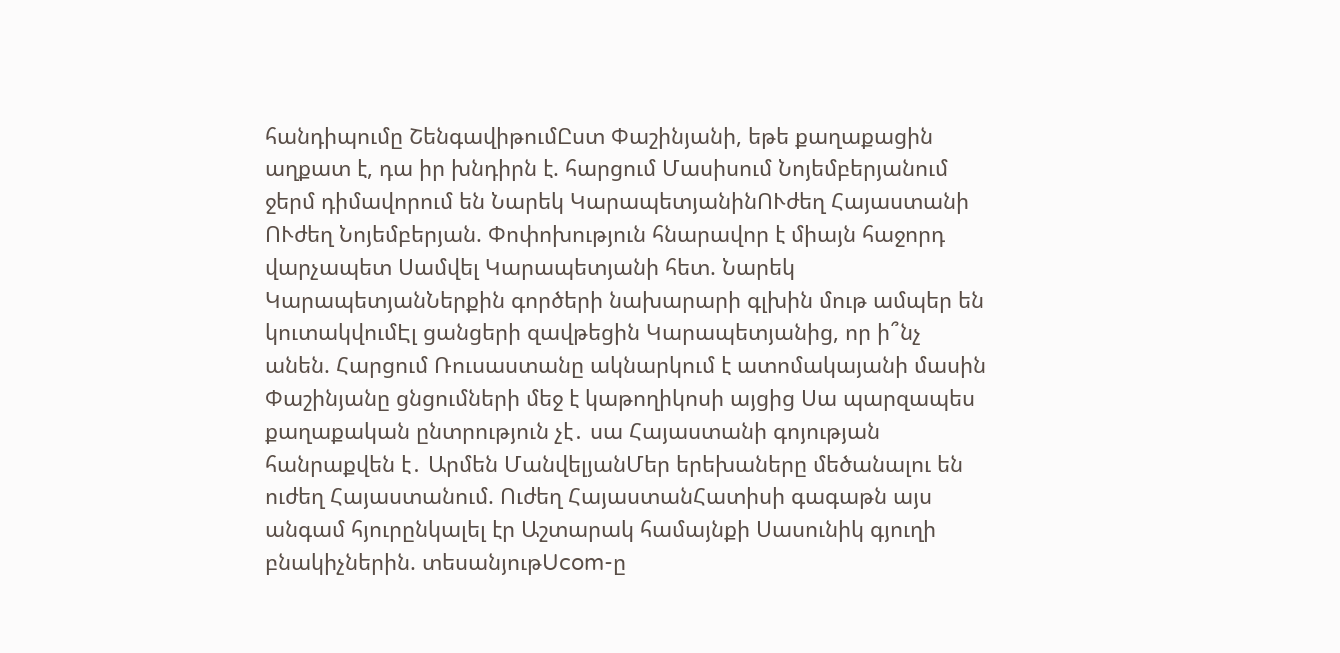հանդիպումը ՇենգավիթումԸստ Փաշինյանի, եթե քաղաքացին աղքատ է, դա իր խնդիրն է. հարցում Մասիսում Նոյեմբերյանում ջերմ դիմավորում են Նարեկ ԿարապետյանինՈՒժեղ Հայաստանի ՈՒժեղ Նոյեմբերյան. Փոփոխություն հնարավոր է միայն հաջորդ վարչապետ Սամվել Կարապետյանի հետ. Նարեկ ԿարապետյանՆերքին գործերի նախարարի գլխին մութ ամպեր են կուտակվումԷլ ցանցերի զավթեցին Կարապետյանից, որ ի՞նչ անեն. Հարցում Ռուսաստանը ակնարկում է ատոմակայանի մասին Փաշինյանը ցնցումների մեջ է կաթողիկոսի այցից Սա պարզապես քաղաքական ընտրություն չէ․ սա Հայաստանի գոյության հանրաքվեն է․ Արմեն ՄանվելյանՄեր երեխաները մեծանալու են ուժեղ Հայաստանում. Ուժեղ ՀայաստանՀատիսի գագաթն այս անգամ հյուրընկալել էր Աշտարակ համայնքի Սասունիկ գյուղի բնակիչներին. տեսանյութUcom-ը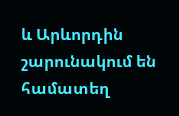և Արևորդին շարունակում են համատեղ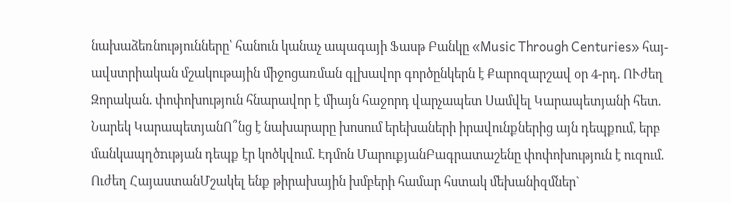նախաձեռնությունները՝ հանուն կանաչ ապագայի Ֆասթ Բանկը «Music Through Centuries» հայ-ավստրիական մշակութային միջոցառման գլխավոր գործընկերն է Քարոզարշավ օր 4-րդ. ՈՒժեղ Զորական. փոփոխություն հնարավոր է միայն հաջորդ վարչապետ Սամվել Կարապետյանի հետ. Նարեկ ԿարապետյանՈ՞նց է նախարարը խոսում երեխաների իրավունքներից այն դեպքում, երբ մանկապղծnւթյան դեպք էր կոծկվում. Էդմոն ՄարուքյանԲագրատաշենը փոփոխություն է ուզում. Ուժեղ ՀայաստանՄշակել ենք թիրախային խմբերի համար հստակ մեխանիզմներ`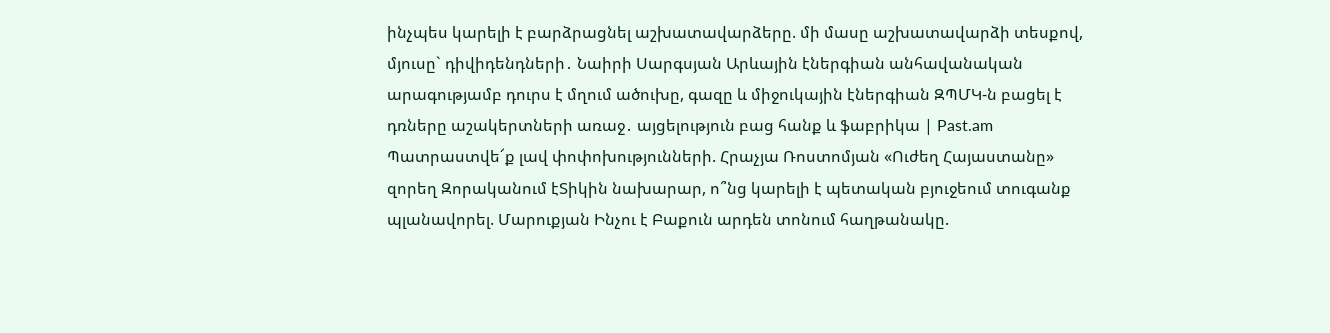ինչպես կարելի է բարձրացնել աշխատավարձերը. մի մասը աշխատավարձի տեսքով, մյուսը` դիվիդենդների․ Նաիրի Սարգսյան Արևային էներգիան անհավանական արագությամբ դուրս է մղում ածուխը, գազը և միջուկային էներգիան ԶՊՄԿ-ն բացել է դռները աշակերտների առաջ․ այցելություն բաց հանք և ֆաբրիկա | Past.am Պատրաստվե՜ք լավ փոփոխությունների. Հրաչյա Ռոստոմյան «Ուժեղ Հայաստանը» զորեղ Զորականում էՏիկին նախարար, ո՞նց կարելի է պետական բյուջեում տուգանք պլանավորել. Մարուքյան Ինչու է Բաքուն արդեն տոնում հաղթանակը.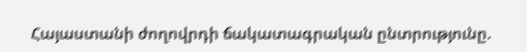Հայաստանի ժողովրդի ճակատագրական ընտրությունը.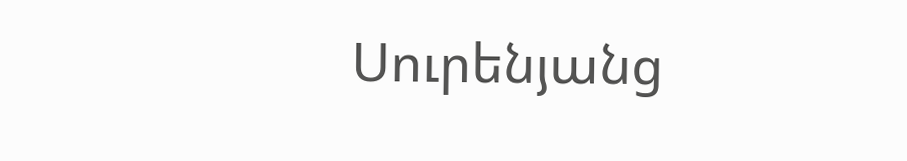Սուրենյանց